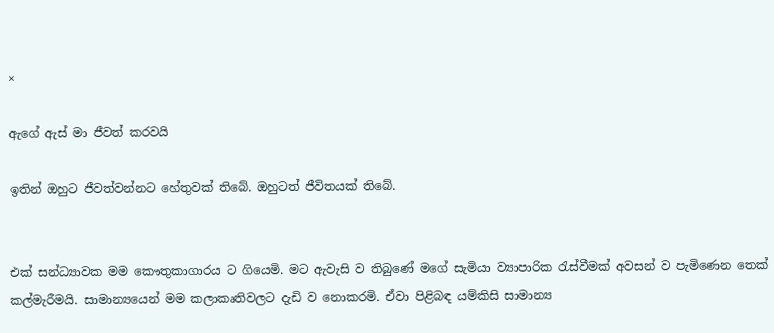×

ඇගේ ඇස් මා ජීවත් කරවයි

ඉතින් ඔහුට ජීවත්වන්නට හේතුවක් තිබේ. ඔහුටත් ජීවිතයක් තිබේ.


එක් සන්ධ්‍යාවක මම කෞතුකාගාරය ට ගියෙමි. මට ඇවැසි ව තිබුණේ මගේ සැමියා ව්‍යාපාරික රැස්වීමක් අවසන් ව පැමිණෙන තෙක් කල්මැරීමයි. සාමාන්‍යයෙන් මම කලාකෘතිවලට දැඩි ව නොකරමි. ඒවා පිළිබඳ යම්කිසි සාමාන්‍ය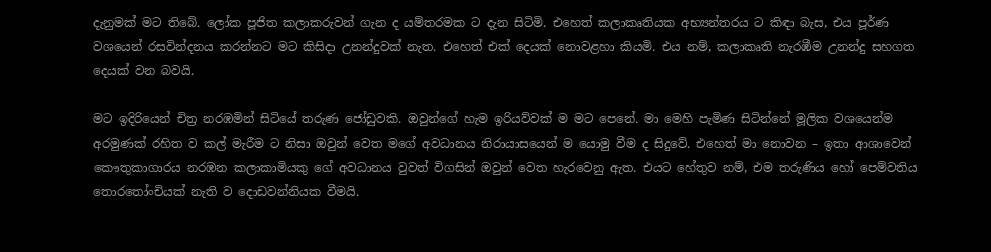දැනුමක් මට තිබේ. ලෝක පූජිත කලාකරුවන් ගැන ද යම්තරමක ට දැන සිටිමි. එහෙත් කලාකෘතියක අභ්‍යන්තරය ට කිඳා බැස, එය පූර්ණ වශයෙන් රසවින්දනය කරන්නට මට කිසිදා උනන්දුවක් නැත. එහෙත් එක් දෙයක් නොවළහා කියමි. එය නම්, කලාකෘති නැරඹීම උනන්දු සහගත දෙයක් වන බවයි.

මට ඉදිරියෙන් චිත්‍ර නරඹමින් සිටියේ තරුණ ජෝඩුවකි. ඔවුන්ගේ හැම ඉරියව්වක් ම මට පෙනේ. මා මෙහි පැමිණ සිටින්නේ මූලික වශයෙන්ම අරමුණක් රහිත ව කල් මැරීම ට නිසා ඔවුන් වෙත මගේ අවධානය නිරායාසයෙන් ම යොමු වීම ද සිදුවේ. එහෙත් මා නොවන – ඉතා ආශාවෙන් කෞතුකාගාරය නරඹන කලාකාමියකු ගේ අවධානය වුවත් විගසින් ඔවුන් වෙත හැරවෙනු ඇත. එයට හේතුව නම්, එම තරුණිය හෝ පෙම්වතිය තොරතෝංචියක් නැති ව දොඩවන්නියක වීමයි.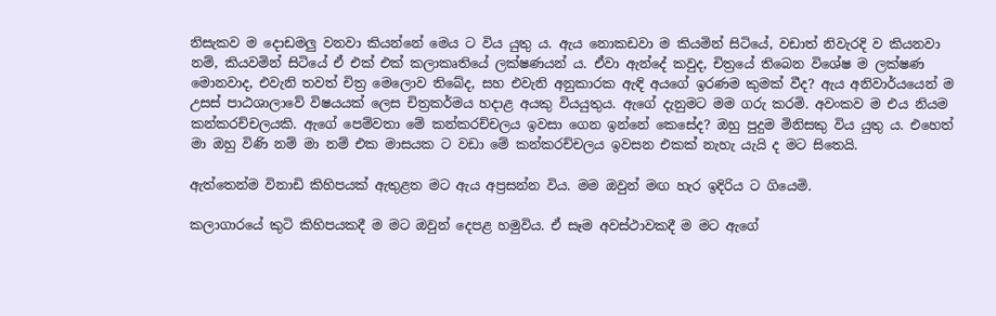නිසැකව ම දොඩමලු වනවා කියන්නේ මෙය ට විය යුතු ය. ඇය නොකඩවා ම කියමින් සිටියේ, වඩාත් නිවැරදි ව කියනවා නම්, කියවමින් සිටියේ ඒ එක් එක් කලාකෘතියේ ලක්ෂණයන් ය. ඒවා ඇන්දේ කවුද, චිත්‍රයේ තිබෙන විශේෂ ම ලක්ෂණ මොනවාද, එවැනි තවත් චිත්‍ර මෙලොව තිබේද, සහ එවැනි අනුකාරක ඇඳි අයගේ ඉරණම කුමක් වීද? ඇය අනිවාර්යයෙන් ම උසස් පාඨශාලාවේ විෂයයක් ලෙස චිත්‍රකර්මය හදාළ අයකු වියයුතුය. ඇගේ දැනුමට මම ගරු කරමි. අවංකව ම එය නියම කන්කරච්චලයකි. ඇගේ පෙම්වතා මේ කන්කරච්චලය ඉවසා ගෙන ඉන්නේ කෙසේද? ඔහු පුදුම මිනිසකු විය යුතු ය. එහෙත් මා ඔහු විණි නම් මා නම් එක මාසයක ට වඩා මේ කන්කරච්චලය ඉවසන එකක් නැහැ යැයි ද මට සිතෙයි.

ඇත්තෙන්ම විනාඩි කිහිපයක් ඇතුළත මට ඇය අප්‍රසන්න විය. මම ඔවුන් මඟ හැර ඉදිරිය ට ගියෙමි.

කලාගාරයේ කුටි කිහිපයකදී ම මට ඔවුන් දෙපළ හමුවිය. ඒ සෑම අවස්ථාවකදී ම මට ඇගේ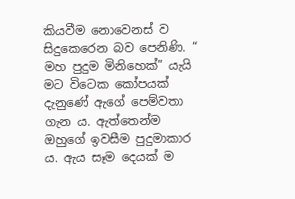කියවීම නොවෙනස් ව සිදුකෙරෙන බව පෙනිණි. “ මහ පුදුම මිනිහෙක්” යැයි මට විටෙක කෝපයක් දැනුණේ ඇගේ පෙම්වතා ගැන ය. ඇත්තෙන්ම ඔහුගේ ඉවසීම පුදුමාකාර ය. ඇය සෑම දෙයක් ම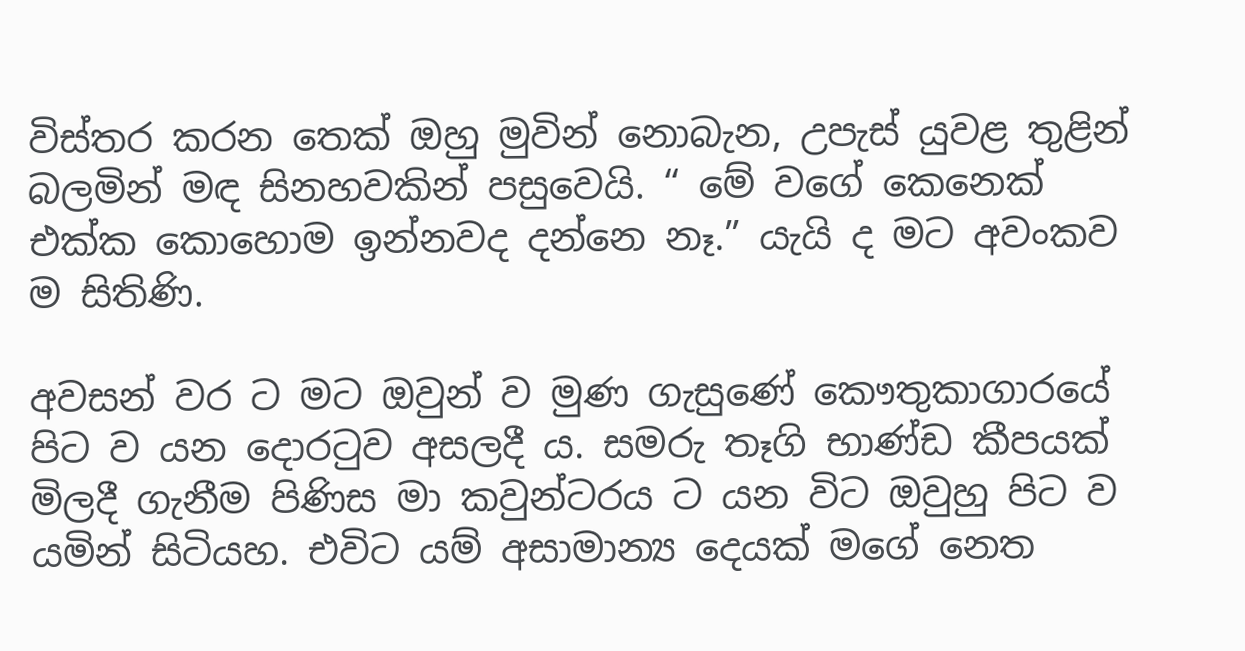විස්තර කරන තෙක් ඔහු මුවින් නොබැන, උපැස් යුවළ තුළින් බලමින් මඳ සිනහවකින් පසුවෙයි. “ මේ වගේ කෙනෙක් එක්ක කොහොම ඉන්නවද දන්නෙ නෑ.” යැයි ද මට අවංකව ම සිතිණි.

අවසන් වර ට මට ඔවුන් ව මුණ ගැසුණේ කෞතුකාගාරයේ පිට ව යන දොරටුව අසලදී ය. සමරු තෑගි භාණ්ඩ කීපයක් මිලදී ගැනීම පිණිස මා කවුන්ටරය ට යන විට ඔවුහු පිට ව යමින් සිටියහ. එවිට යම් අසාමාන්‍ය දෙයක් මගේ නෙත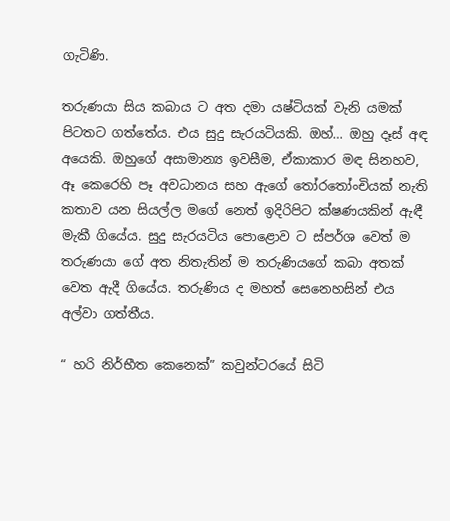ගැටිණි.

තරුණයා සිය කබාය ට අත දමා යෂ්ටියක් වැනි යමක් පිටතට ගත්තේය. එය සුදු සැරයටියකි. ඔහ්… ඔහු දෑස් අඳ අයෙකි. ඔහුගේ අසාමාන්‍ය ඉවසීම, ඒකාකාර මඳ සිනහව, ඈ කෙරෙහි පෑ අවධානය සහ ඇගේ තෝරතෝංචියක් නැති කතාව යන සියල්ල මගේ නෙත් ඉදිරිපිට ක්ෂණයකින් ඇඳී මැකී ගියේය. සුදු සැරයටිය පොළොව ට ස්පර්ශ වෙත් ම තරුණයා ගේ අත නිතැතින් ම තරුණියගේ කබා අතක් වෙත ඇදී ගියේය. තරුණිය ද මහත් සෙනෙහසින් එය අල්වා ගත්තීය.

“ හරි නිර්භීත කෙනෙක්” කවුන්ටරයේ සිටි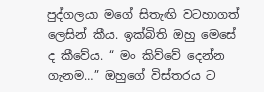පුද්ගලයා මගේ සිතැඟි වටහාගත් ලෙසින් කීය. ඉක්බිති ඔහු මෙසේ ද කීවේය. “ මං කිව්වේ දෙන්න ගැනම…” ඔහුගේ විස්තරය ට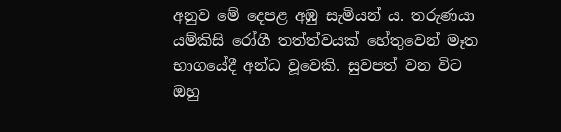අනුව මේ දෙපළ අඹු සැමියන් ය. තරුණයා යම්කිසි රෝගී තත්ත්වයක් හේතුවෙන් මෑත භාගයේදී අන්ධ වූවෙකි. සුවපත් වන විට ඔහු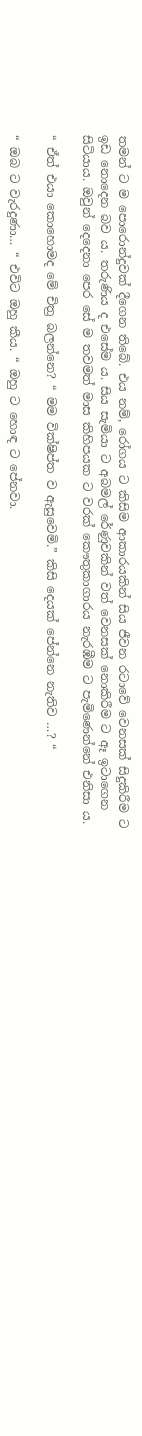තමන් ට ම පොරොන්දුවක් දීගෙන තිබේ. එය නම්, රෝගය ට කිසිම ආකාරයකින් සිය ජීවන රටාවේ වෙනසක් සිදුකිරීම ට ඉඩ නොදෙන බව ය. තරුණිය ද එසේම ය. සිය සැමියා ට අබමල් රේණුවකින් වත් වෙනසක් නොකිරීම ට ඈ ඉටාගෙන සිටියාය. ඔවුන් දෙදෙනා පෙර සේ ම තවමත් මාස කිහිපයක ට වරක් කෞතුකාගාරය නැරඹීම ට පැමිණෙන්නේ එනිසා ය.

“ ඒත් එයා කොහොමද මේ චිත්‍ර බලන්නෙ? “ මම වික්ෂිප්ත ව ඇසුවෙමි.” කිසි දෙයක් පේන්නෙ නැතිව …? “

“ ඔබ ට වැරදුණා… “ එවිට ඔහු කීය. “ ඔහු ට හොඳ ට පේනවා.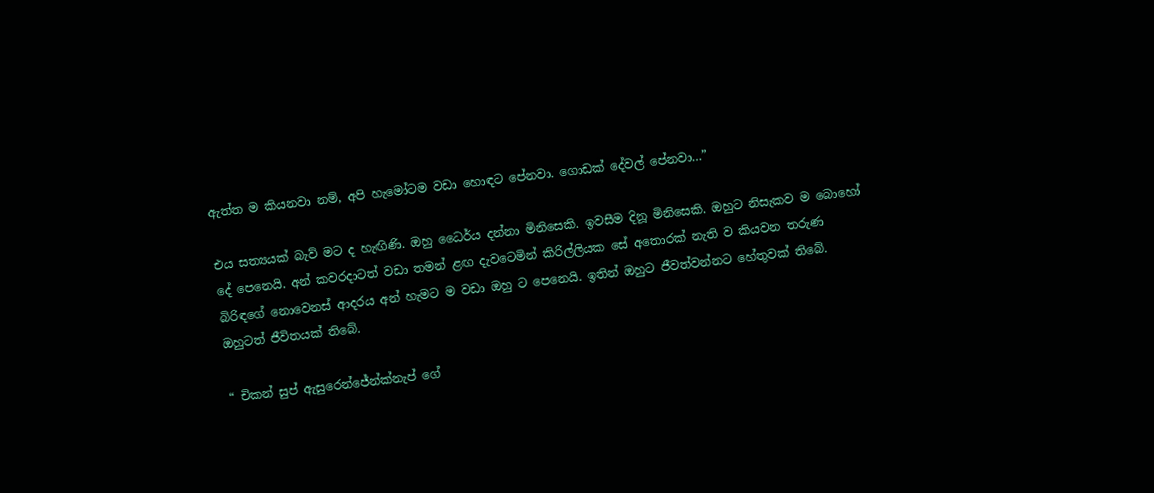ඇත්ත ම කියනවා නම්, අපි හැමෝටම වඩා හොඳට පේනවා. ගොඩක් දේවල් පේනවා…”

එය සත්‍යයක් බැව් මට ද හැඟිණි. ඔහු ධෛර්ය දන්නා මිනිසෙකි. ඉවසීම දිනූ මිනිසෙකි. ඔහුට නිසැකව ම බොහෝ දේ පෙනෙයි. අන් කවරදාටත් වඩා තමන් ළඟ දැවටෙමින් කිරිල්ලියක සේ අතොරක් නැති ව කියවන තරුණ බිරිඳගේ නොවෙනස් ආදරය අන් හැමට ම වඩා ඔහු ට පෙනෙයි. ඉතින් ඔහුට ජීවත්වන්නට හේතුවක් තිබේ. ඔහුටත් ජීවිතයක් තිබේ.

“ චිකන් සුප් ඇසුරෙන්ජේන්ක්නැප් ගේ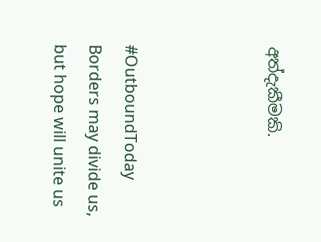අත්දැකීමකි.



#OutboundToday
Borders may divide us, but hope will unite us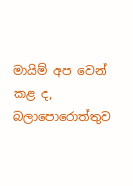මායිම් අප වෙන් කළ ද, බලාපොරොත්තුව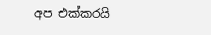අප එක්කරයි